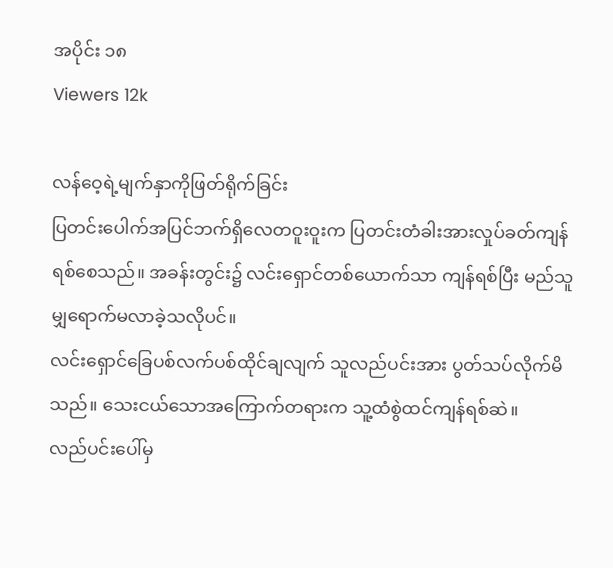အပိုင်း ၁၈
Viewers 12k

လန်ဝေ့ရဲ့မျက်နှာကိုဖြတ်ရိုက်ခြင်း
ပြတင်းပေါက်အပြင်ဘက်ရှိလေတဝူးဝူးက ပြတင်းတံခါးအားလှုပ်ခတ်ကျန်ရစ်စေသည်။ အခန်းတွင်း၌ လင်းရှောင်တစ်ယောက်သာ ကျန်ရစ်ပြီး မည်သူမျှရောက်မလာခဲ့သလိုပင်။
လင်းရှောင်ခြေပစ်လက်ပစ်ထိုင်ချလျက် သူလည်ပင်းအား ပွတ်သပ်လိုက်မိသည်။ သေးငယ်သောအကြောက်တရားက သူ့ထံစွဲထင်ကျန်ရစ်ဆဲ။
လည်ပင်းပေါ်မှ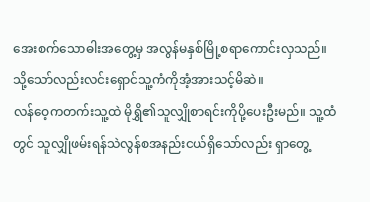အေးစက်သောဓါးအတွေ့မှ အလွန်မနှစ်မြို့စရာကောင်းလှသည်။
သို့သော်လည်းလင်းရှောင်သူ့ကံကိုအံ့အားသင့်မိဆဲ။
လန်ဝေ့ကတက်းသူ့ထဲ မိုရွှိ၏သူလျှိုစာရင်းကိုပို့ပေးဦးမည်။ သူ့ထံတွင် သူလျှိုဖမ်းရန်သဲလွန်စအနည်းငယ်ရှိသော်လည်း ရှာတွေ့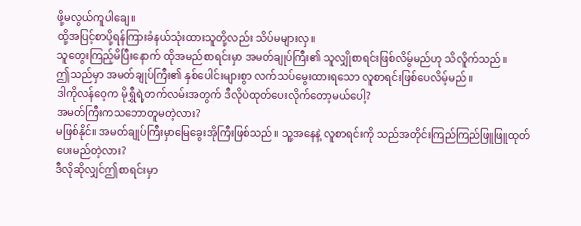ဖို့မလွယ်ကူပါချေ။
ထို့အပြင့်စာပို့ရန်ကြားခံနယ်သုံးထားသူတို့လည်း သိပ်မများလှ။
သူတွေးကြည့်မိပြီးနောက် ထိုအမည်စာရင်းမှာ အမတ်ချုပ်ကြီး၏ သူလျှိုစာရင်းဖြစ်လိမ်ွမည်ဟု သိလိူက်သည်။
ဤသည်မှာ အမတ်ချုပ်ကြီး၏ နှစ်ပေါင်းများစွာ လက်သပ်မွေးထားရသော လူစာရင်းဖြစ်ပေလိမ့်မည်။
ဒါကိုလန်ဝေ့က မိုရွှီရဲ့တက်လမ်းအတွက် ဒီလိုပဲထုတ်ပေးလိုက်တော့မယ်ပေါ့?
အမတ်ကြီးကသဘောတူမတဲ့လား?
မဖြစ်နိုင်။ အမတ်ချုပ်ကြီးမှာမြေခွေးအိုကြီးဖြစ်သည်။ သူ့အနေနဲ့ လူစာရင်းကို သည်အတိုင်းကြည်ကြည်ဖြူဖြူထုတ်ပေးမည်တဲ့လား?
ဒီလိုဆိုလျှင်ဤစာရင်းမှာ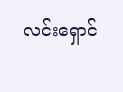လင်းရှောင်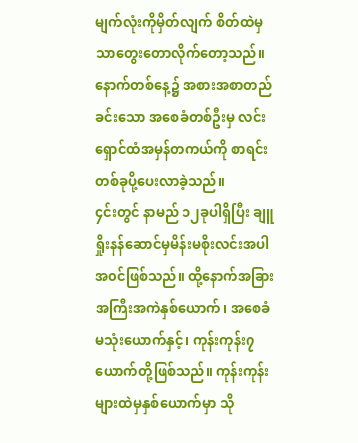မျက်လုံးကိုမှိတ်လျက် စိတ်ထဲမှသာတွေးတောလိုက်တော့သည်။
နောက်တစ်နေ့၌ အစားအစာတည်ခင်းသော အစေခံတစ်ဦးမှ လင်းရှောင်ထံအမှန်တကယ်ကို စာရင်းတစ်ခုပို့ပေးလာခဲ့သည်။
၄င်းတွင် နာမည် ၁၂ခုပါရှိပြီး ချူရှိုးနန်ဆောင်မှမိန်းမစိုးလင်းအပါအ၀င်ဖြစ်သည်။ ထို့နောက်အခြားအကြီးအကဲနှစ်ယောက်၊ အစေခံမသုံးယောက်နှင့်၊ ကုန်းကုန်း၇ယောက်တို့ဖြစ်သည်။ ကုန်းကုန်းများထဲမှနှစ်ယောက်မှာ သို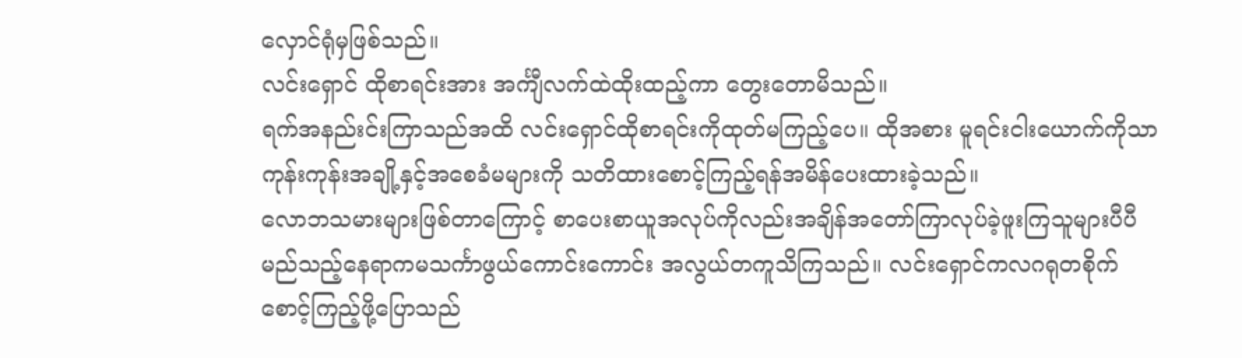လှောင်ရုံမှဖြစ်သည်။
လင်းရှောင် ထိုစာရင်းအား အင်္ကျီလက်ထဲထိုးထည့်ကာ တွေးတောမိသည်။
ရက်အနည်းင်းကြာသည်အထိ လင်းရှောင်ထိုစာရင်းကိုထုတ်မကြည့်ပေ။ ထိုအစား မူရင်းငါးယောက်ကိုသာ ကုန်းကုန်းအချို့နှင့်အစေခံမများကို သတိထားစောင့်ကြည့်ရန်အမိန်ပေးထားခဲ့သည်။
လောဘသမားများဖြစ်တာကြောင့် စာပေးစာယူအလုပ်ကိုလည်းအချိန်အတော်ကြာလုပ်ခဲ့ဖူးကြသူများပီပီမည်သည့်နေရာကမသင်္ကာဖွယ်ကောင်းကောင်း အလွယ်တကူသိကြသည်။ လင်းရှောင်ကလဂရုတစိုက်စောင့်ကြည့်ဖို့ပြောသည်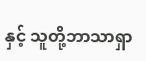နှင့် သူတို့ဘာသာရှာ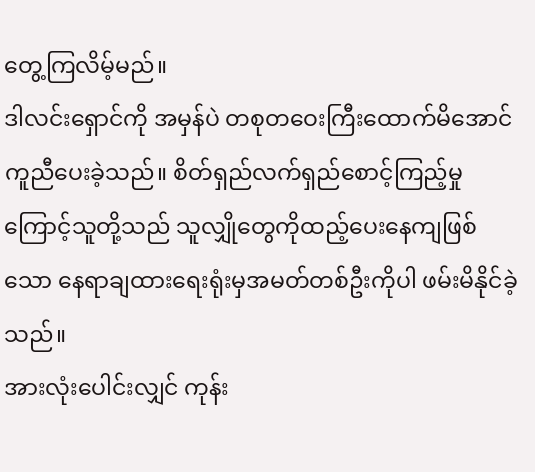တွေ့ကြလိမ့်မည်။
ဒါလင်းရှောင်ကို အမှန်ပဲ တစုတဝေးကြီးထောက်မိအောင်ကူညီပေးခဲ့သည်။ စိတ်ရှည်လက်ရှည်စောင့်ကြည့်မှုကြောင့်သူတို့သည် သူလျှိုတွေကိုထည့်ပေးနေကျဖြစ်သော နေရာချထားရေးရုံးမှအမတ်တစ်ဦးကိုပါ ဖမ်းမိနိုင်ခဲ့သည်။
အားလုံးပေါင်းလျှင် ကုန်း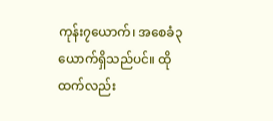ကုန်း၇ယောက်၊ အစေခံ၃ယောက်ရှိသည်ပင်။ ထိုထက်လည်း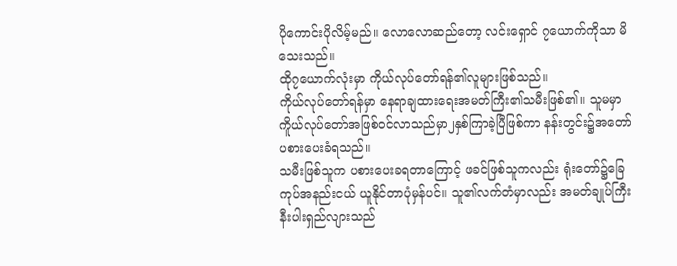ပိုကောင်းပိုလိမ့်မည်။ လောလောဆည်တော့ လင်းရှောင် ၇ယောက်ကိုသာ မိသေးသည်။
ထို၇ယောက်လုံးမှာ ကိုယ်လုပ်တော်ရန်၏လူများဖြစ်သည်။
ကိုယ်လုပ်တော်ရန်မှာ နေရာချထားရေးအမတ်ကြီး၏သမီးဖြစ်၏။ သူမမှာ ကိူယ်လုပ်တော်အဖြစ်၀င်လာသည်မှာ၂နှစ်ကြာခဲ့ပြီဖြစ်ကာ နန်းတွင်း၌အတော်ပစားပေးခံရသည်။
သမီးဖြစ်သူက ပစားပေးခရတာကြောင့် ဖခင်ဖြစ်သူကလည်း ရုံးတော်၌ခြေကုပ်အနည်းငယ် ယူနိုင်တာပုံမှန်ပင်။ သူ၏လက်တံမှာလည်း အမတ်ချုပ်ကြီးနီးပါးရှည်လျားသည်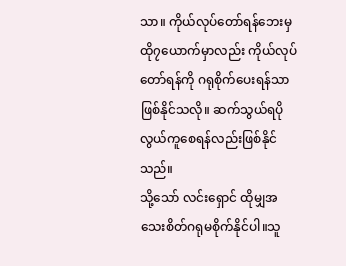သာ။ ကိုယ်လုပ်တော်ရန်ဘေးမှ ထို၇ယောက်မှာလည်း ကိုယ်လုပ်တော်ရန်ကို ဂရုစိုက်ပေးရန်သာဖြစ်နိုင်သလို။ ဆက်သွယ်ရပိုလွယ်ကူစေရန်လည်းဖြစ်နိုင်သည်။
သို့သော် လင်းရှောင် ထိုမျှအသေးစိတ်ဂရုမစိုက်နိုင်ပါ။သူ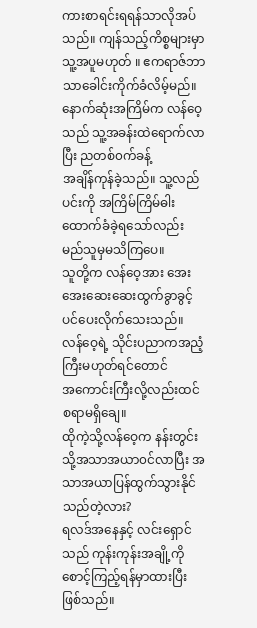ကားစာရင်းရရန်သာလိုအပ်သည်။ ကျန်သည့်ကိစ္စများမှာသူ့အပူမဟုတ် ။ ဧကရာဇ်ဘာသာခေါင်းကိုက်ခံလိမ့်မည်။
နောက်ဆုံးအကြိမ်က လန်ဝေ့သည် သူ့အခန်းထဲရောက်လာပြီး ညတစ်၀က်ခန့်
အချိန်ကုန်ခဲ့သည်။ သူ့လည်ပင်းကို အကြိမ်ကြိမ်ဓါးထောက်ခံခဲ့ရသော်လည်း မည်သူမှမသိကြပေ။
သူတို့က လန်ဝေ့အား အေးအေးဆေးဆေးထွက်ခွာခွင့်ပင်ပေးလိုက်သေးသည်။
လန်ဝေ့ရဲ့ သိုင်းပညာကအညံ့ကြီးမဟုတ်ရင်တောင်
အကောင်းကြီးလို့လည်းထင်စရာမရှိချေ။
ထိုကဲ့သို့လန်ဝေ့က နန်းတွင်းသို့အသာအယာ၀င်လာပြီး အသာအယာပြန်ထွက်သွားနိုင်သည်တဲ့လား?
ရလဒ်အနေနှင့် လင်းရှောင်သည် ကုန်းကုန်းအချို့ကိုစောင့်ကြည့်ရန်မှာထားပြီးဖြစ်သည်။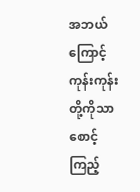အဘယ်ကြောင့်ကုန်းကုန်းတို့ကိုသာစောင့်ကြည့်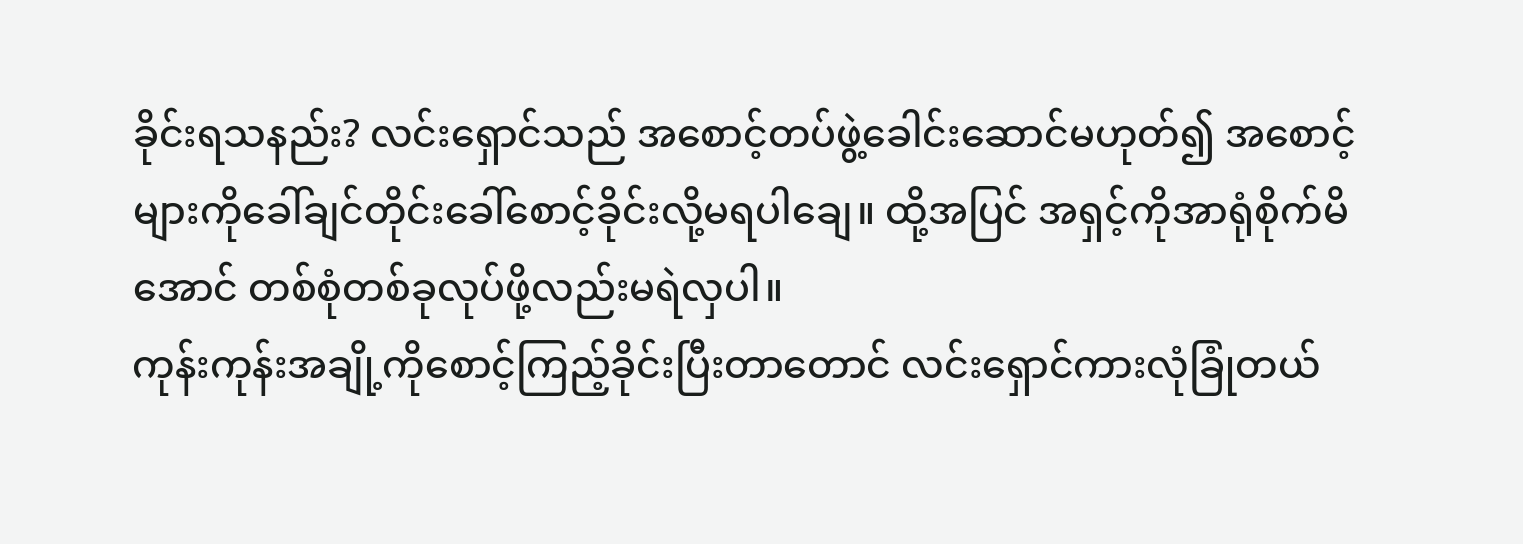ခိုင်းရသနည်း? လင်းရှောင်သည် အစောင့်တပ်ဖွဲ့ခေါင်းဆောင်မဟုတ်၍ အစောင့်များကိုခေါ်ချင်တိုင်းခေါ်စောင့်ခိုင်းလို့မရပါချေ။ ထို့အပြင် အရှင့်ကိုအာရုံစိုက်မိအောင် တစ်စုံတစ်ခုလုပ်ဖို့လည်းမရဲလှပါ။
ကုန်းကုန်းအချို့ကိုစောင့်ကြည့်ခိုင်းပြီးတာတောင် လင်းရှောင်ကားလုံခြုံတယ်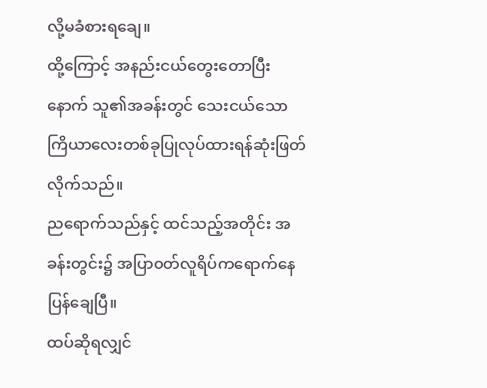လို့မခံစားရချေ။
ထို့ကြောင့် အနည်းငယ်တွေးတောပြီးနောက် သူ၏အခန်းတွင် သေးငယ်သော ကြိယာလေးတစ်ခုပြုလုပ်ထားရန်ဆုံးဖြတ်လိုက်သည်။
ညရောက်သည်နှင့် ထင်သည့်အတိုင်း အခန်းတွင်း၌ အပြာ၀တ်လူရိပ်ကရောက်နေပြန်ချေပြီ။
ထပ်ဆိုရလျှင်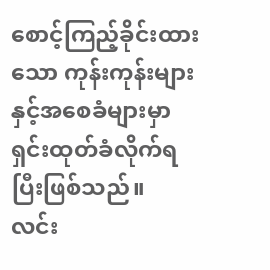စောင့်ကြည့်ခိုင်းထားသော ကုန်းကုန်းများနှင့်အစေခံများမှာ ရှင်းထုတ်ခံလိုက်ရပြီးဖြစ်သည်။
လင်း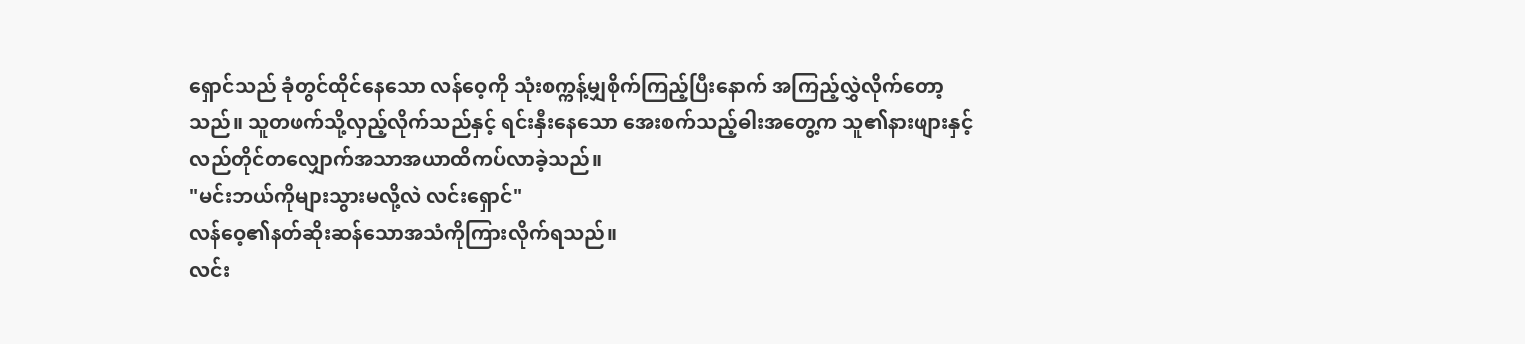ရှောင်သည် ခုံတွင်ထိုင်နေသော လန်ဝေ့ကို သုံးစက္ကန့်မျှစိုက်ကြည့်ပြီးနောက် အကြည့်လွှဲလိုက်တော့သည်။ သူတဖက်သို့လှည့်လိုက်သည်နှင့် ရင်းနှီးနေသော အေးစက်သည့်ဓါးအတွေ့က သူ၏နားဖျားနှင့် လည်တိုင်တလျှောက်အသာအယာထိကပ်လာခဲ့သည်။
"မင်းဘယ်ကိုများသွားမလို့လဲ လင်းရှောင်"
လန်ဝေ့၏နတ်ဆိုးဆန်သောအသံကိုကြားလိုက်ရသည်။
လင်း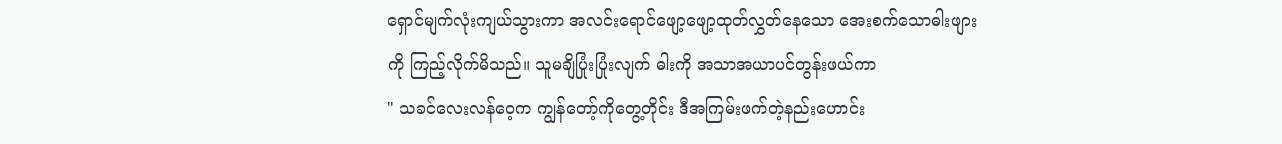ရှောင်မျက်လုံးကျယ်သွားကာ အလင်းရောင်ဖျော့ဖျော့ထုတ်လွှတ်နေသော အေးစက်သောဓါးဖျားကို ကြည့်လိုက်မိသည်။ သူမချိပြုံးပြုံးလျက် ဓါးကို အသာအယာပင်တွန်းဖယ်ကာ
" သခင်လေးလန်ဝေ့က ကျွန်တော့်ကိုတွေ့တိုင်း ဒီအကြမ်းဖက်တဲ့နည်းဟောင်း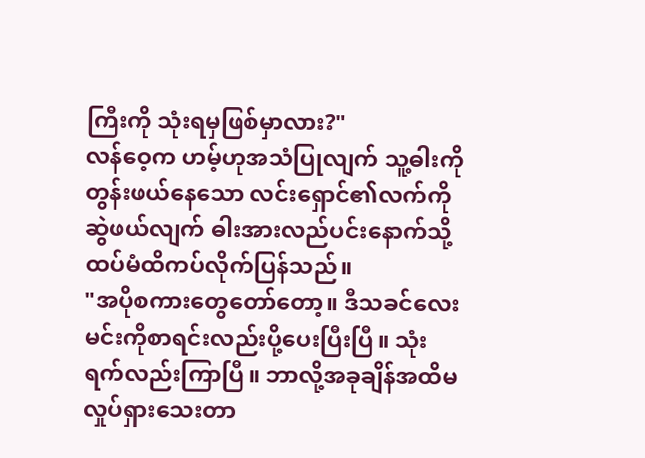ကြီးကို သုံးရမှဖြစ်မှာလား?"
လန်ဝေ့က ဟမ့်ဟုအသံပြုလျက် သူ့ဓါးကို တွန်းဖယ်နေသော လင်းရှောင်၏လက်ကို ဆွဲဖယ်လျက် ဓါးအားလည်ပင်းနောက်သို့ထပ်မံထိကပ်လိုက်ပြန်သည်။
"အပိုစကားတွေတော်တော့။ ဒီသခင်လေးမင်းကိုစာရင်းလည်းပို့ပေးပြီးပြီ။ သုံးရက်လည်းကြာပြီ။ ဘာလို့အခုချိန်အထိမလှုပ်ရှားသေးတာ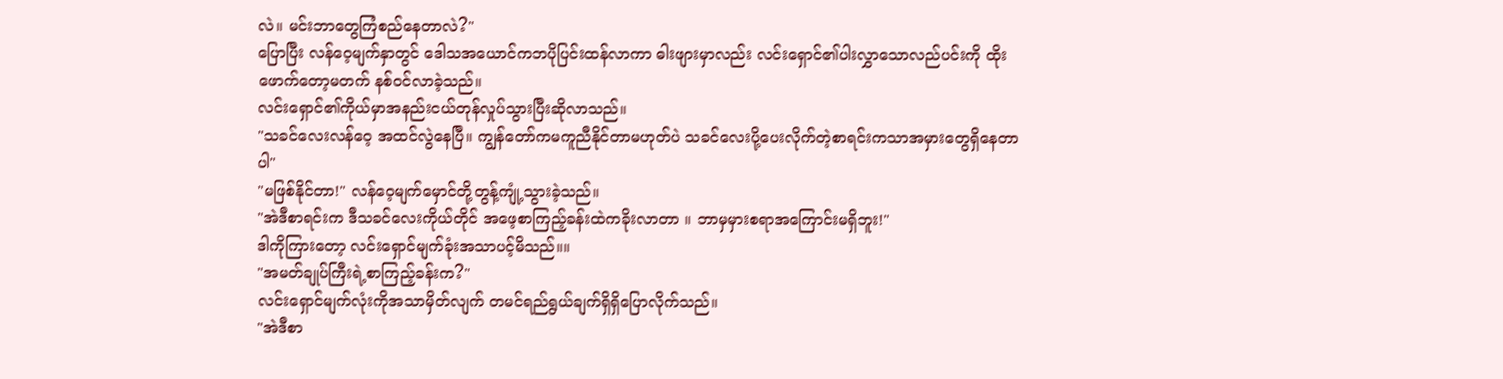လဲ။ မင်းဘာတွေကြံစည်နေတာလဲ?"
ပြောပြီး လန်ဝေ့မျက်နှာတွင် ဒေါသအယောင်ကဘပိုပြင်းထန်လာကာ ဓါးဖျားမှာလည်း လင်းရှောင်၏ပါးလွှာသောလည်ပင်းကို ထိုးဖောက်တော့မတက် နစ်၀င်လာခဲ့သည်။
လင်းရှောင်၏ကိုယ်မှာအနည်းငယ်တုန်လှုပ်သွားပြီးဆိုလာသည်။
"သခင်လေးလန်ဝေ့ အထင်လွဲနေပြီ။ ကျွန်တော်ကမကူညီနိုင်တာမဟုတ်ပဲ သခင်လေးပို့ပေးလိုက်တဲ့စာရင်းကသာအမှားတွေရှိနေတာပါ"
"မဖြစ်နိုင်တာ!" လန်ဝေ့မျက်မှောင်တို့တွန့်ကျုံ့သွားခဲ့သည်။
"အဲဒီစာရင်းက ဒီသခင်လေးကိုယ်တိုင် အဖေ့စာကြည့်ခန်းထဲကခိုးလာတာ ။ ဘာမှမှားစရာအကြောင်းမရှိဘူး!"
ဒါကိုကြားတော့ လင်းရှောင်မျက်ခုံးအသာပင့်မိသည်။။
"အမတ်ချုပ်ကြီးရဲ့စာကြည့်ခန်းက?"
လင်းရှောင်မျက်လုံးကိုအသာမှိတ်လျက် တမင်ရည်ရွယ်ချက်ရှိရှိပြောလိုက်သည်။
"အဲဒီစာ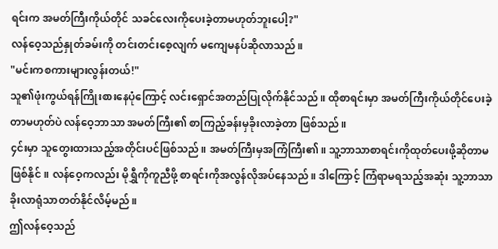ရင်းက အမတ်ကြီးကိုယ်တိုင် သခင်လေးကိုပေးခဲ့တာမဟုတ်ဘူးပေါ့?"
လန်ဝေ့သည်နှုတ်ခမ်းကို တင်းတင်းစေ့လျက် မကျေမနပ်ဆိုလာသည်။
"မင်းကစကားများလွန်းတယ်!"
သူ၏ဖုံးကွယ်ရန်ကြိုးစားနေပုံကြောင့် လင်းရှောင်အတည်ပြုလိုက်နိုင်သည်။ ထိုစာရင်းမှာ အမတ်ကြီးကိုယ်တိုင်ပေးခဲ့တာမဟုတ်ပဲ လန်ဝေ့ဘာသာ အမတ်ကြီး၏ စာကြည့်ခန်းမှခိုးလာခဲ့တာ ဖြစ်သည်။
၄င်းမှာ သူတွေးထားသည့်အတိုင်းပင်ဖြစ်သည်။ အမတ်ကြီးမှအကြံကြီး၏။ သူ့ဘာသာစာရင်းကိုထုတ်ပေးဖို့ဆိုတာမဖြစ်နိုင်။ လန်ဝေ့ကလည်း မိုရွှီကိုကူညီဖို့ စာရင်းကိုအလွန်လိုအပ်နေသည်။ ဒါကြောင့် ကြံရာမရသည့်အဆုံး သူ့ဘာသာခိုးလာရုံသာတတ်နိုင်လိမ့်မည်။
ဤလန်ဝေ့သည်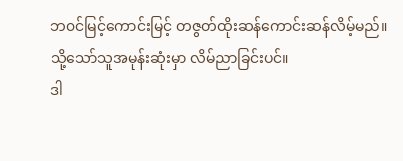ဘ၀င်မြင့်ကောင်းမြင့် တဇွတ်ထိုးဆန်ကောင်းဆန်လိမ့်မည်။ သို့သော်သူအမုန်းဆုံးမှာ လိမ်ညာခြင်းပင်။
ဒါ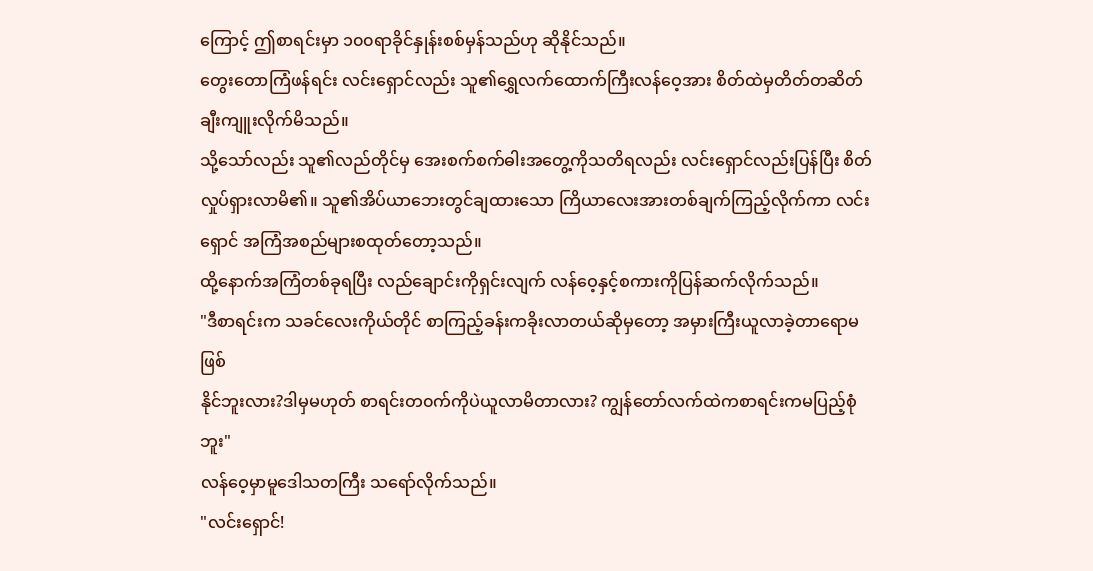ကြောင့် ဤစာရင်းမှာ ၁၀၀ရာခိုင်နှုန်းစစ်မှန်သည်ဟု ဆိုနိုင်သည်။
တွေးတောကြံဖန်ရင်း လင်းရှောင်လည်း သူ၏ရွှေလက်ထောက်ကြီးလန်ဝေ့အား စိတ်ထဲမှတိတ်တဆိတ်ချီးကျူးလိုက်မိသည်။
သို့သော်လည်း သူ၏လည်တိုင်မှ အေးစက်စက်ဓါးအတွေ့ကိုသတိရလည်း လင်းရှောင်လည်းပြန်ပြီး စိတ်လှုပ်ရှားလာမိ၏။ သူ၏အိပ်ယာဘေးတွင်ချထားသော ကြိယာလေးအားတစ်ချက်ကြည့်လိုက်ကာ လင်းရှောင် အကြံအစည်များစထုတ်တော့သည်။
ထို့နောက်အကြံတစ်ခုရပြီး လည်ချောင်းကိုရှင်းလျက် လန်ဝေ့နှင့်စကားကိုပြန်ဆက်လိုက်သည်။
"ဒီစာရင်းက သခင်လေးကိုယ်တိုင် စာကြည့်ခန်းကခိုးလာတယ်ဆိုမှတော့ အမှားကြီးယူလာခဲ့တာရောမဖြစ်
နိုင်ဘူးလား?ဒါမှမဟုတ် စာရင်းတ၀က်ကိုပဲယူလာမိတာလား? ကျွန်တော်လက်ထဲကစာရင်းကမပြည့်စုံဘူး"
လန်ဝေ့မှာမူဒေါသတကြီး သရော်လိုက်သည်။
"လင်းရှောင်!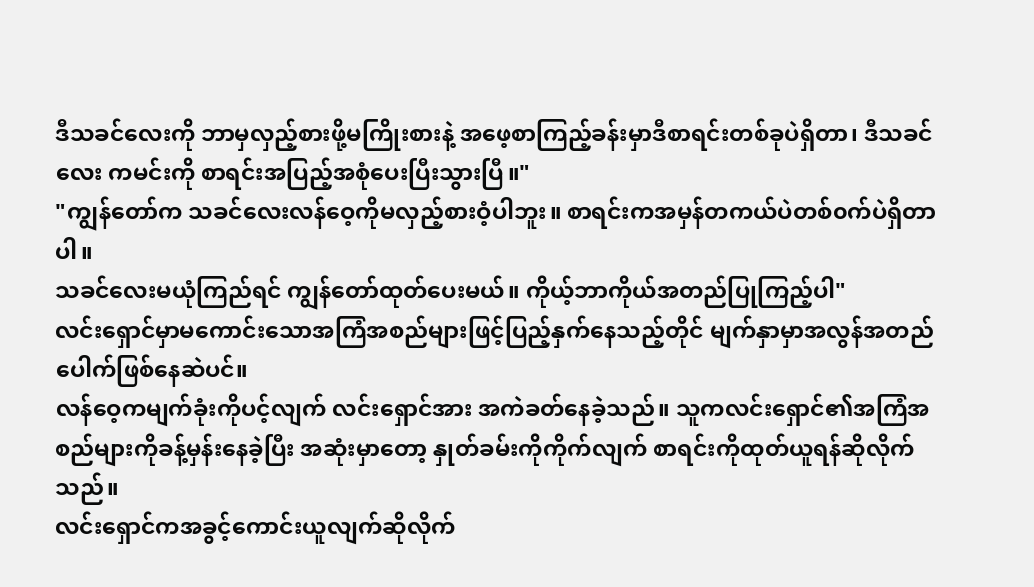ဒီသခင်လေးကို ဘာမှလှည့်စားဖို့မကြိုးစားနဲ့ အဖေ့စာကြည့်ခန်းမှာဒီစာရင်းတစ်ခုပဲရှိတာ၊ ဒီသခင်လေး ကမင်းကို စာရင်းအပြည့်အစုံပေးပြီးသွားပြီ။"
"ကျွန်တော်က သခင်လေးလန်ဝေ့ကိုမလှည့်စားဝံ့ပါဘူး။ စာရင်းကအမှန်တကယ်ပဲတစ်၀က်ပဲရှိတာပါ။
သခင်လေးမယုံကြည်ရင် ကျွန်တော်ထုတ်ပေးမယ်။ ကိုယ့်ဘာကိုယ်အတည်ပြုကြည့်ပါ"
လင်းရှောင်မှာမကောင်းသောအကြံအစည်များဖြင့်ပြည့်နှက်နေသည့်တိုင် မျက်နှာမှာအလွန်အတည်ပေါက်ဖြစ်နေဆဲပင်။
လန်ဝေ့ကမျက်ခုံးကိုပင့်လျက် လင်းရှောင်အား အကဲခတ်နေခဲ့သည်။ သူကလင်းရှောင်၏အကြံအစည်များကိုခန့်မှန်းနေခဲ့ပြီး အဆုံးမှာတော့ နှုတ်ခမ်းကိုကိုက်လျက် စာရင်းကိုထုတ်ယူရန်ဆိုလိုက်သည်။
လင်းရှောင်ကအခွင့်ကောင်းယူလျက်ဆိုလိုက်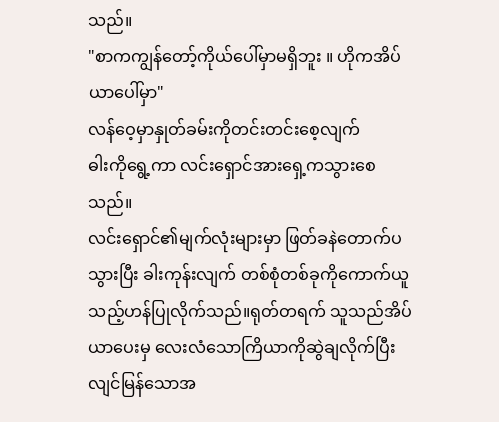သည်။
"စာကကျွန်တော့်ကိုယ်ပေါ်မှာမရှိဘူး ။ ဟိုကအိပ်ယာပေါ်မှာ"
လန်ဝေ့မှာနှုတ်ခမ်းကိုတင်းတင်းစေ့လျက်
ဓါးကိုရွေ့ကာ လင်းရှောင်အားရှေ့ကသွားစေသည်။
လင်းရှောင်၏မျက်လုံးများမှာ ဖြတ်ခနဲတောက်ပသွားပြီး ခါးကုန်းလျက် တစ်စုံတစ်ခုကိုကောက်ယူသည့်ဟန်ပြုလိုက်သည်။ရုတ်တရက် သူသည်အိပ်ယာပေးမှ လေးလံသောကြိယာကိုဆွဲချလိုက်ပြီး လျင်မြန်သောအ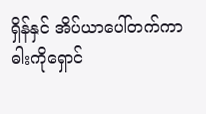ရှိန်နှင် အိပ်ယာပေါ်တက်ကာ ဓါးကိုရှောင်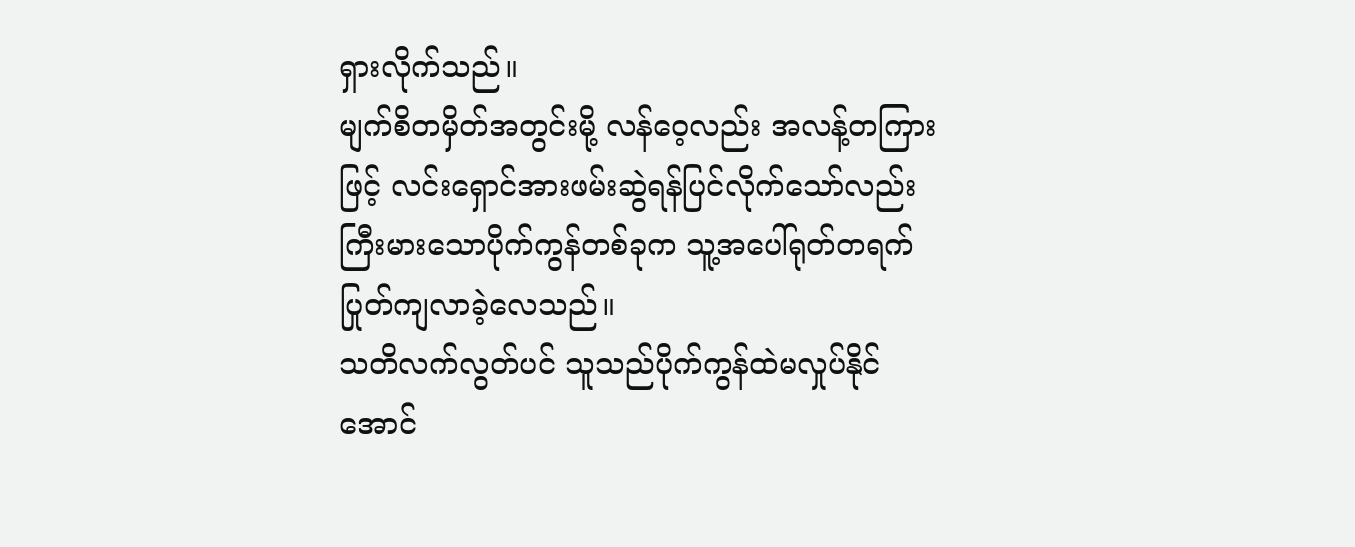ရှားလိုက်သည်။
မျက်စိတမှိတ်အတွင်းမို့ လန်ဝေ့လည်း အလန့်တကြားဖြင့် လင်းရှောင်အားဖမ်းဆွဲရန်ပြင်လိုက်သော်လည်း ကြီးမားသောပိုက်ကွန်တစ်ခုက သူ့အပေါ်ရုတ်တရက်ပြုတ်ကျလာခဲ့လေသည်။
သတိလက်လွတ်ပင် သူသည်ပိုက်ကွန်ထဲမလှုပ်နိုင်အောင်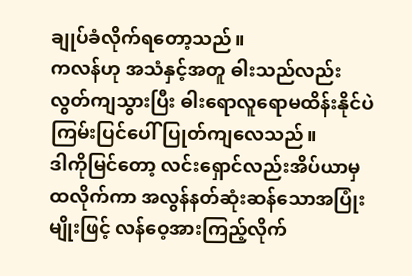ချုပ်ခံလိုက်ရတော့သည်။
ကလန်ဟု အသံနှင့်အတူ ဓါးသည်လည်းလွတ်ကျသွားပြီး ဓါးရောလူရောမထိန်းနိုင်ပဲကြမ်းပြင်ပေါ်ပြုတ်ကျလေသည်။
ဒါကိုမြင်တော့ လင်းရှောင်လည်းအိပ်ယာမှထလိုက်ကာ အလွန်နတ်ဆုံးဆန်သောအပြုံးမျိုးဖြင့် လန်ဝေ့အားကြည့်လိုက်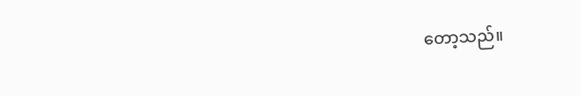တော့သည်။